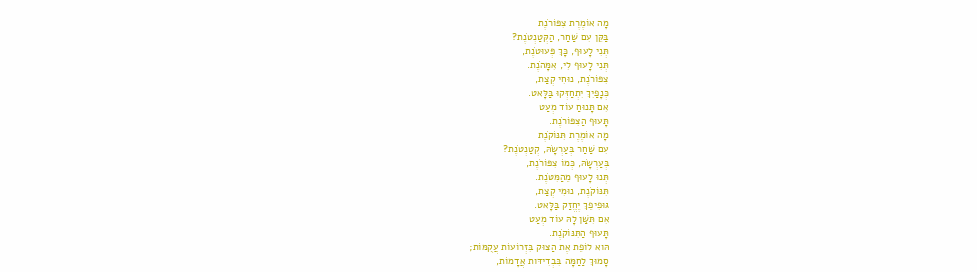מָה אוֹמֶרֶת צִפּוֹרֹנֶת
בַּקֵּן עִם שַׁחַר, הַקְּטַנְטֹנֶת?
תְּנִי לָעוּף, כָּךְ פְּעוּטֹנֶת,
תְּנִי לָעוּף לִי, אִמָּהֹנֶת.
צִפּוֹרֹנֶת, נוּחִי קְצַת,
כְּנָפַיִךְ יִתְחַזְּקוּ בַּלָּאט.
אִם תָּנוּחַ עוֹד מְעַט
תָּעוּף הַצִּפּוֹרֹנֶת.
מָה אוֹמֶרֶת תִּנּוֹקֹנֶת
עִם שַׁחַר בְּעַרְשָׂהּ, קְטַנְטֹנֶת?
בְּעַרְשָׂהּ, כְּמוֹ צִפּוֹרֹנֶת,
תְּנוּ לָעוּף מֵהַמִּטֹּנֶת.
תִּנּוֹקֹנֶת, נוּמִי קְצַת,
גּוּפִיפֵךְ יֶחֱזַק בַּלָּאט.
אִם תִּשַּׁן לָהּ עוֹד מְעַט
תָּעוּף הַתִּנּוֹקֹנֶת.
הּוא לוֹפֵת אֶת הַצּוּק בִּזְרוֹעוֹת עֲקֻמּוֹת;
סָמוּךְ לַחַמָּה בִּבְדִידּות אֲדָמוֹת,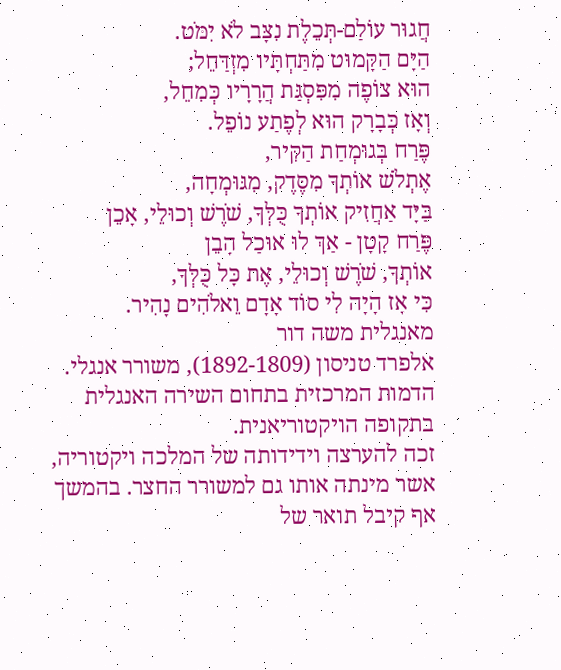חֲגוּר עוֹלַם-תְּכֵלֶת נִצָּב לֹא יִמֹּט.
הַיָּם הַקָּמוּט מִתַּחְתָּיו מִזְדַּחֵל;
הוּא צוֹפֶה מִפִּסְגַּת הֲרָרָיו כְּמִחֵל,
וְאָז כְּבָרָק הוּא לְפֶתַע נוֹפֵל.
פֶּרַח בְּגוּמְחַת הַקִּיר,
אֶתְלֹשׁ אוֹתְךָ מִסֶּדֶק, מִגּוּמְחָה,
בַּיָּד אַחֲזִיק אוֹתְךָ כֻּלְּךָ, שֹׁרֶשׁ וְכוּלֵי, אָכֵן
פֶּרַח קָטָן - אַךְ לוּ אוּכַל הָבֵן
אוֹתְךָ, שֹׁרֶשׁ וְכוּלֵי, אֶת כָּל כֻּלְּךָ,
כִּי אָז הָיָה לִי סוֹד אָדָם וֵאלֹהִים נָהִיר.
מאנגלית משה דור
אלפרד טניסון (1892-1809), משורר אנגלי. הדמות המרכזית בתחום השירה האנגלית בתקופה הויקטוריאנית.
זכה להערצה וידידותה של המלכה ויקטוריה, אשר מינתה אותו גם למשורר החצר. בהמשך אף קיבל תואר של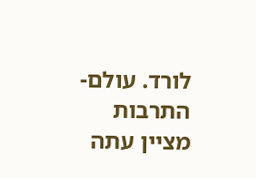לורד. עולם-התרבות מציין עתה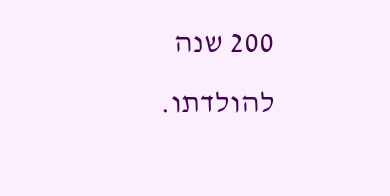200 שנה להולדתו.